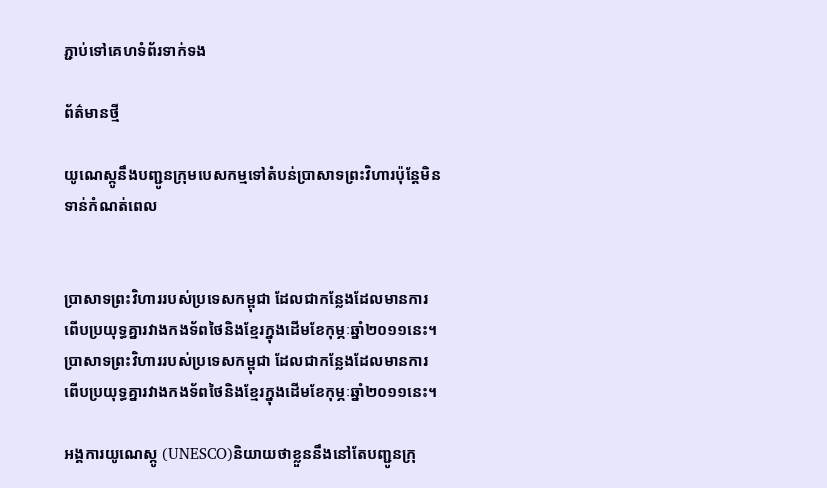ភ្ជាប់ទៅគេហទំព័រទាក់ទង

ព័ត៌មានថ្មី

យូណេស្កូនឹងបញ្ជូនក្រុមបេសកម្មទៅតំបន់ប្រាសាទព្រះវិហារប៉ុន្តែមិនទាន់កំណត់ពេល


ប្រាសាទព្រះវិហាររបស់ប្រទេសកម្ពុជា ដែលជាកន្លែងដែលមានការពើបប្រយុទ្ធគ្នារវាងកងទ័ពថៃនិងខ្មែរក្នុងដើមខែកុម្ភៈឆ្នាំ២០១១នេះ។
ប្រាសាទព្រះវិហាររបស់ប្រទេសកម្ពុជា ដែលជាកន្លែងដែលមានការពើបប្រយុទ្ធគ្នារវាងកងទ័ពថៃនិងខ្មែរក្នុងដើមខែកុម្ភៈឆ្នាំ២០១១នេះ។

អង្គការយូណេស្កូ (UNESCO)និយាយថាខ្លួននឹងនៅតែបញ្ជូនក្រុ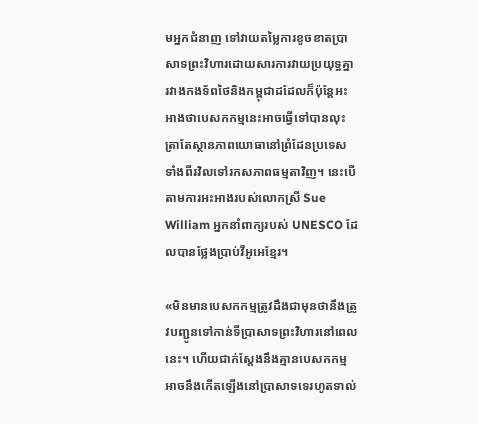មអ្នកជំនាញ ទៅវាយតម្លៃការខូចខាតប្រាសាទព្រះវិហារដោយសារការវាយប្រយុទ្ធគ្នារវាងកងទ័ពថៃនិងកម្ពុជាដដែលក៏ប៉ុន្តែអះអាងថាបេសកកម្មនេះអាចធ្វើទៅបានលុះត្រាតែស្ថានភាពយោធានៅព្រំដែនប្រទេសទាំងពីរវិលទៅរកសភាពធម្មតាវិញ។ នេះបើតាមការអះអាងរបស់លោកស្រី Sue William អ្នកនាំពាក្យរបស់ UNESCO ដែលបានថ្លែងប្រាប់វីអូអេខ្មែរ។

«មិនមានបេសកកម្មត្រូវដឹងជាមុនថានឹងត្រូវបញ្ជូនទៅកាន់ទីប្រាសាទព្រះវិហារនៅពេលនេះ។ ហើយជាក់ស្តែងនឹងគ្មានបេសកកម្មអាចនឹងកើតឡើងនៅប្រាសាទទេរហូតទាល់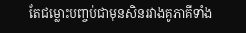តែជម្លោះបញ្ចប់ជាមុនសិនរវាងគូភាគីទាំង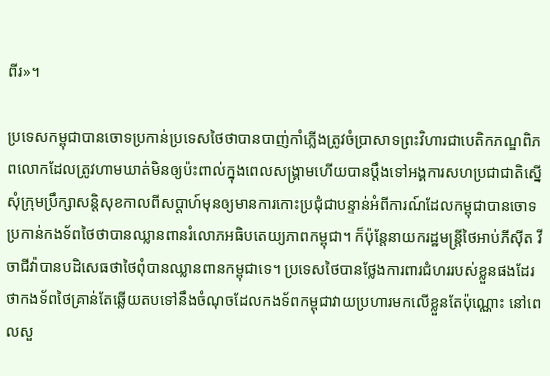ពីរ»។

ប្រទេសកម្ពុជាបានចោទប្រកាន់ប្រទេសថៃថាបានបាញ់កាំភ្លើងត្រូវចំប្រាសាទព្រះវិហារជាបេតិកភណ្ឌពិភពលោកដែលត្រូវហាមឃាត់មិនឲ្យប៉ះពាល់ក្នុងពេលសង្គ្រាមហើយបានប្តឹងទៅអង្គការសហប្រជាជាតិស្នើសុំក្រុមប្រឹក្សាសន្តិសុខកាលពីសប្តាហ៍មុនឲ្យមានការកោះប្រជុំជាបន្ទាន់អំពីការណ៍ដែលកម្ពុជាបានចោទប្រកាន់កងទ័ពថៃថាបានឈ្លានពានរំលោភអធិបតេយ្យភាពកម្ពុជា។ ក៏ប៉ុន្តែនាយករដ្ឋមន្ត្រីថៃអាប់ភីស៊ីត វីចាជីវ៉ាបានបដិសេធថាថៃពុំបានឈ្លានពានកម្ពុជាទេ។ ប្រទេសថៃបានថ្លែងការពារជំហររបស់ខ្លួនផងដែរថាកងទ័ពថៃគ្រាន់តែឆ្លើយតបទៅនឹងចំណុចដែលកងទ័ពកម្ពុជាវាយប្រហារមកលើខ្លួនតែប៉ុណ្ណោះ នៅពេលសួ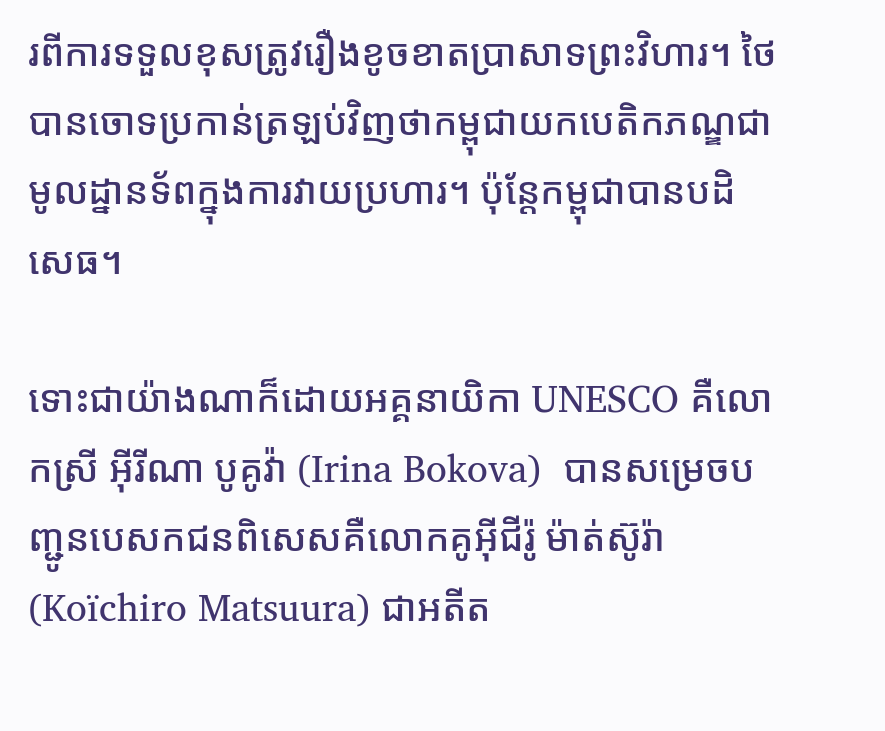រពីការទទួលខុសត្រូវរឿងខូចខាតប្រាសាទព្រះវិហារ។ ថៃបានចោទប្រកាន់ត្រឡប់វិញថាកម្ពុជាយកបេតិកភណ្ឌជាមូលដ្នានទ័ពក្នុងការវាយប្រហារ។ ប៉ុន្តែកម្ពុជាបានបដិសេធ។

ទោះជាយ៉ាងណាក៏ដោយអគ្គនាយិកា UNESCO គឺលោកស្រី អ៊ីរីណា បូគូវ៉ា (Irina Bokova)  បានសម្រេចបញ្ជូនបេសកជនពិសេសគឺលោកគូអ៊ីជីរ៉ូ ម៉ាត់ស៊ូរ៉ា (Koïchiro Matsuura) ជាអតីត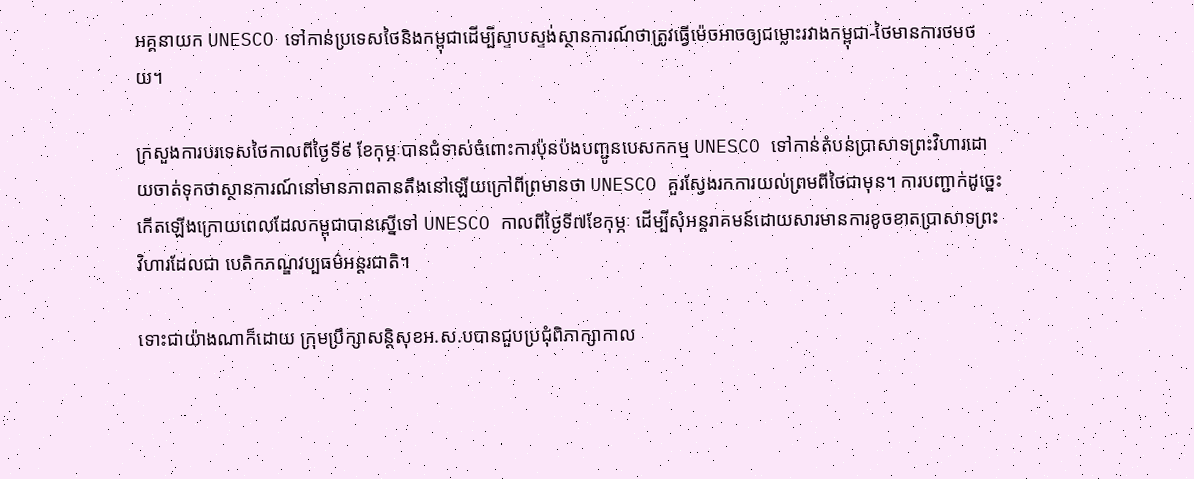អគ្គនាយក UNESCO ទៅកាន់ប្រទេសថៃនិងកម្ពុជាដើម្បីស្ទាបស្ទង់ស្ថានការណ៍ថាត្រូវធ្វើម៉េចអាចឲ្យជម្លោះរវាងកម្ពុជា-ថៃមានការថមថយ។

ក្រសួងការបរទេសថៃកាលពីថ្ងៃទី៩ ខែកុម្ភៈបានជំទាស់ចំពោះការប៉ុនប៉ងបញ្ជូនបេសកកម្ម UNESCO ទៅកាន់តំបន់ប្រាសាទព្រះវិហារដោយចាត់ទុកថាស្ថានការណ៍នៅមានភាពតានតឹងនៅឡើយក្រៅពីព្រមានថា UNESCO គួរស្វែងរកការយល់ព្រមពីថៃជាមុន។ ការបញ្ជាក់ដូច្នេះកើតឡើងក្រោយពេលដែលកម្ពុជាបានស្នើទៅ UNESCO កាលពីថ្ងៃទី៧ខែកុម្ភៈ ដើម្បីសុំអន្តរាគមន៍ដោយសារមានការខូចខាតប្រាសាទព្រះវិហារដែលជា បេតិកភណ្ឌវប្បធម៌អន្តរជាតិ។

ទោះជាយ៉ាងណាក៏ដោយ ក្រុមប្រឹក្សាសន្តិសុខអ.ស.បបានជួបប្រជុំពិភាក្សាកាល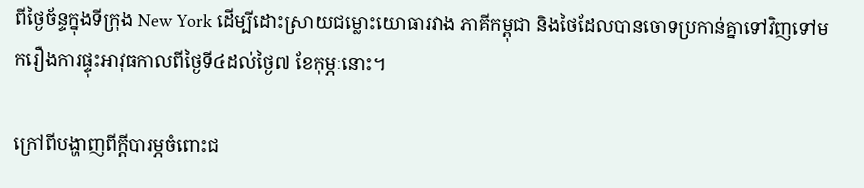ពីថ្ងៃច័ន្ទក្នុងទីក្រុង New York ដើម្បីដោះស្រាយជម្លោះយោធារវាង ភាគីកម្ពុជា និងថៃដែលបានចោទប្រកាន់គ្នាទៅវិញទៅមករឿងការផ្ទុះអាវុធកាលពីថ្ងៃទី៤ដល់ថ្ងៃ៧ ខែកុម្ភៈនោះ។

ក្រៅពីបង្ហាញពីក្តីបារម្ភចំពោះជ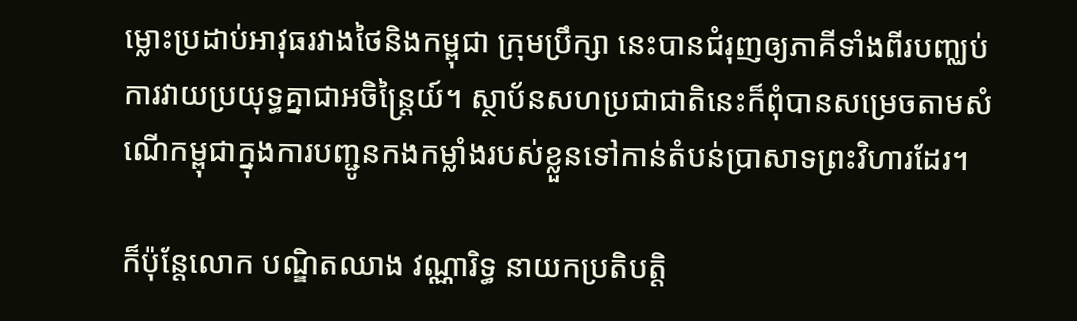ម្លោះប្រដាប់អាវុធរវាងថៃនិងកម្ពុជា ក្រុមប្រឹក្សា នេះបានជំរុញឲ្យភាគីទាំងពីរបញ្ឈប់ការវាយប្រយុទ្ធគ្នាជាអចិន្ត្រៃយ៍។ ស្ថាប័នសហប្រជាជាតិនេះក៏ពុំបានសម្រេចតាមសំណើកម្ពុជាក្នុងការបញ្ជូនកងកម្លាំងរបស់ខ្លួនទៅកាន់តំបន់ប្រាសាទព្រះវិហារដែរ។

ក៏ប៉ុន្តែលោក បណ្ឌិតឈាង វណ្ណារិទ្ធ នាយកប្រតិបត្តិ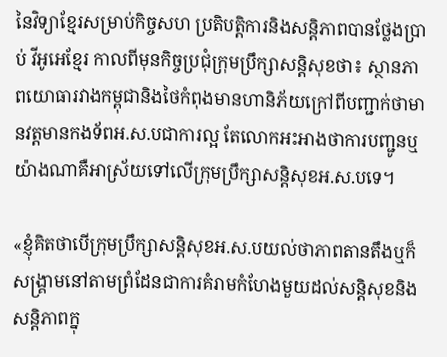នៃវិទ្យាខ្មែរសម្រាប់កិច្ចសហ ប្រតិបត្តិការនិងសន្តិភាពបានថ្លែងប្រាប់ វីអូអេខ្មែរ កាលពីមុនកិច្ចប្រជុំក្រុមប្រឹក្សាសន្តិសុខថា៖ ស្ថានភាពយោធារវាងកម្ពុជានិងថៃកំពុងមានហានិភ័យក្រៅពីបញ្ជាក់ថាមានវត្តមានកងទ័ពអ.ស.បជាការល្អ តែលោកអះអាងថាការបញ្ជូនឬយ៉ាងណាគឺអាស្រ័យទៅលើក្រុមប្រឹក្សាសន្តិសុខអ.ស.បទេ។

«ខ្ញុំគិតថាបើក្រុមប្រឹក្សាសន្តិសុខអ.ស.បយល់ថាភាពតានតឹងឬក៏សង្គ្រាមនៅតាមព្រំដែនជាការគំរាមកំហែងមួយដល់សន្តិសុខនិងសន្តិភាពក្នុ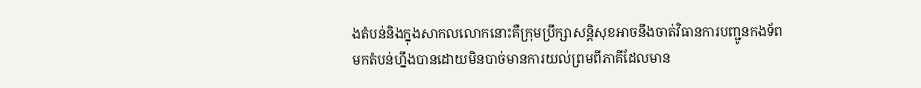ងតំបន់និងក្នុងសាកលលោកនោះគឺក្រុមប្រឹក្សាសន្តិសុខអាចនឹងចាត់វិធានការបញ្ជូនកងទ័ពមកតំបន់ហ្នឹងបានដោយមិនបាច់មានការយល់ព្រមពីភាគីដែលមាន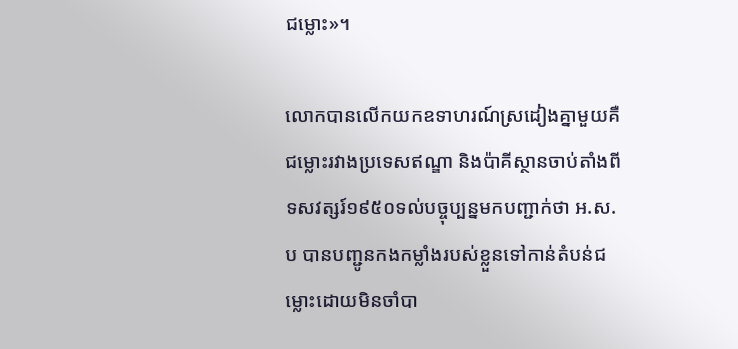ជម្លោះ»។

លោកបានលើកយកឧទាហរណ៍ស្រដៀងគ្នាមួយគឺជម្លោះរវាងប្រទេសឥណ្ឌា និងប៉ាគីស្ថានចាប់តាំងពីទសវត្សរ៍១៩៥០ទល់បច្ចុប្បន្នមកបញ្ជាក់ថា អ.ស.ប បានបញ្ជូនកងកម្លាំងរបស់ខ្លួនទៅកាន់តំបន់ជម្លោះដោយមិនចាំបា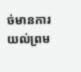ច់មានការ យល់ព្រម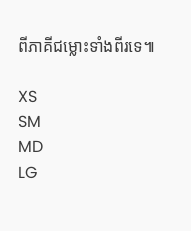ពីភាគីជម្លោះទាំងពីរទេ៕

XS
SM
MD
LG